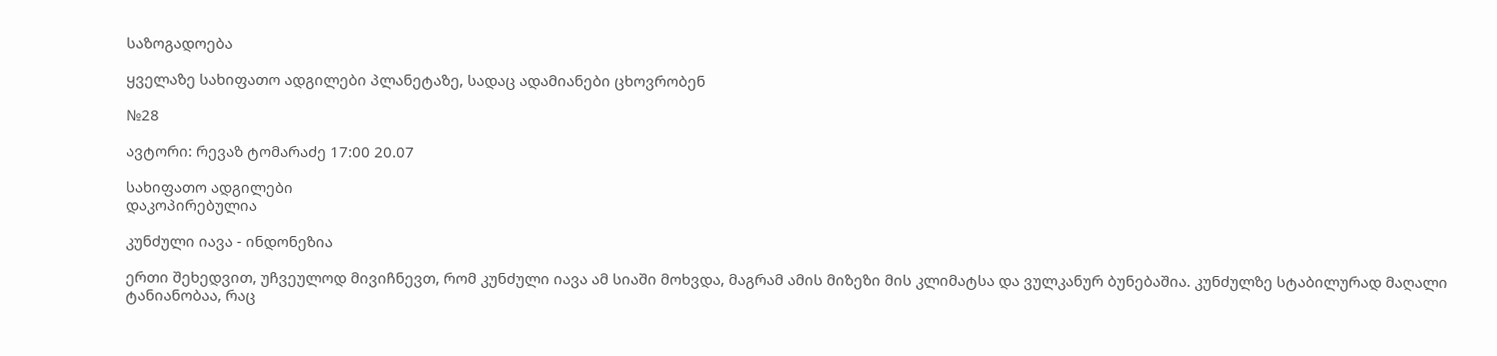საზოგადოება

ყველაზე სახიფათო ადგილები პლანეტაზე, სადაც ადამიანები ცხოვრობენ

№28

ავტორი: რევაზ ტომარაძე 17:00 20.07

სახიფათო ადგილები
დაკოპირებულია

კუნძული იავა - ინდონეზია

ერთი შეხედვით, უჩვეულოდ მივიჩნევთ, რომ კუნძული იავა ამ სიაში მოხვდა, მაგრამ ამის მიზეზი მის კლიმატსა და ვულკანურ ბუნებაშია. კუნძულზე სტაბილურად მაღალი ტანიანობაა, რაც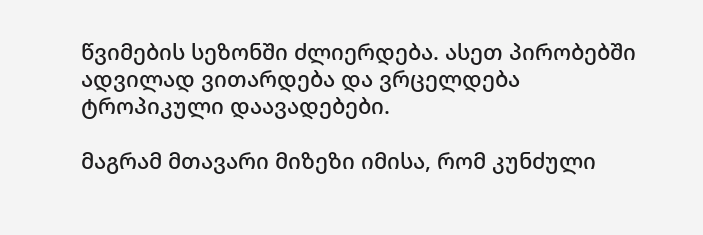წვიმების სეზონში ძლიერდება. ასეთ პირობებში ადვილად ვითარდება და ვრცელდება ტროპიკული დაავადებები.

მაგრამ მთავარი მიზეზი იმისა, რომ კუნძული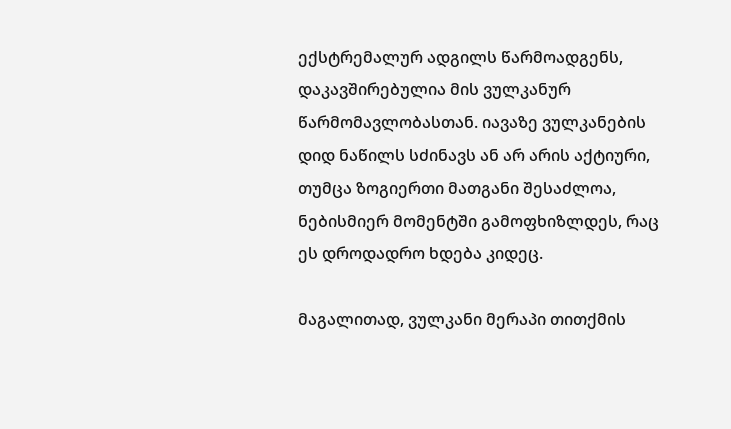ექსტრემალურ ადგილს წარმოადგენს, დაკავშირებულია მის ვულკანურ წარმომავლობასთან. იავაზე ვულკანების დიდ ნაწილს სძინავს ან არ არის აქტიური, თუმცა ზოგიერთი მათგანი შესაძლოა, ნებისმიერ მომენტში გამოფხიზლდეს, რაც ეს დროდადრო ხდება კიდეც.

მაგალითად, ვულკანი მერაპი თითქმის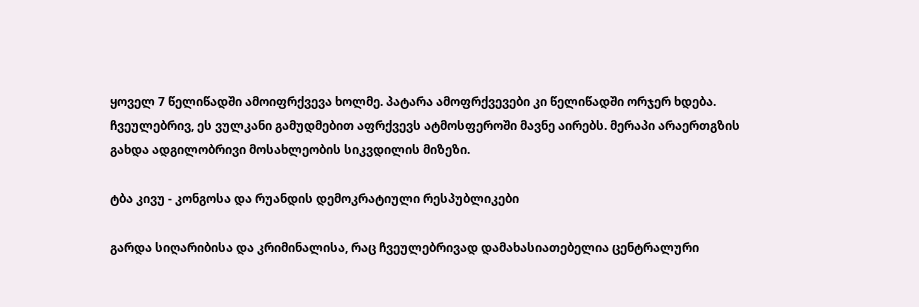ყოველ 7 წელიწადში ამოიფრქვევა ხოლმე. პატარა ამოფრქვევები კი წელიწადში ორჯერ ხდება. ჩვეულებრივ, ეს ვულკანი გამუდმებით აფრქვევს ატმოსფეროში მავნე აირებს. მერაპი არაერთგზის გახდა ადგილობრივი მოსახლეობის სიკვდილის მიზეზი.

ტბა კივუ - კონგოსა და რუანდის დემოკრატიული რესპუბლიკები

გარდა სიღარიბისა და კრიმინალისა, რაც ჩვეულებრივად დამახასიათებელია ცენტრალური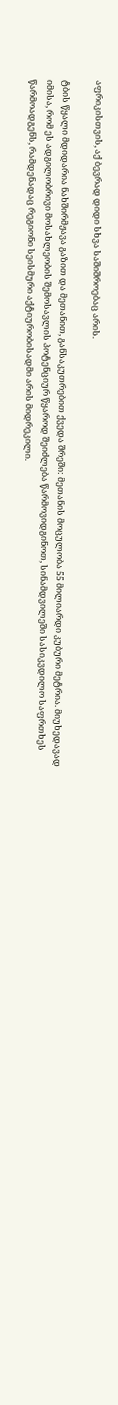აფრიკისთვის, აქ ბევრად დიდი სხვა საშიშროებაც არის.

ტბის წყალი მდიდარია ნახშირმჟავა გაზით და მეთანით, განსაკუთრებით ქვედა შრეში: მეთანის მოცულობა 55 მილიარდი კუბური მეტრია. მიუხედავად იმისა, რომ ეს ადგილობრივი მოსახლეობის შემოსავლის პოტენციურ წყაროდ შეიძლება წარმოვიდგინოთ, სინამდვილეში სასიკვდილო საფრთხეს წარმოადგენს, რამდენადაც რეგიონი სეისმური აქტიურობისადმი არის მიდრეკილი.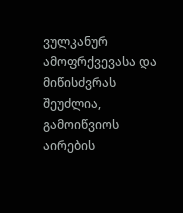ვულკანურ ამოფრქვევასა და მიწისძვრას შეუძლია, გამოიწვიოს აირების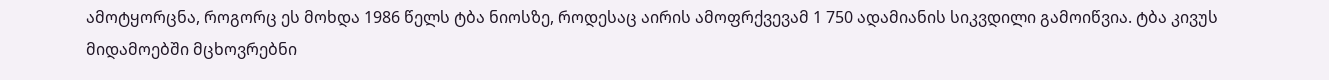ამოტყორცნა, როგორც ეს მოხდა 1986 წელს ტბა ნიოსზე, როდესაც აირის ამოფრქვევამ 1 750 ადამიანის სიკვდილი გამოიწვია. ტბა კივუს მიდამოებში მცხოვრებნი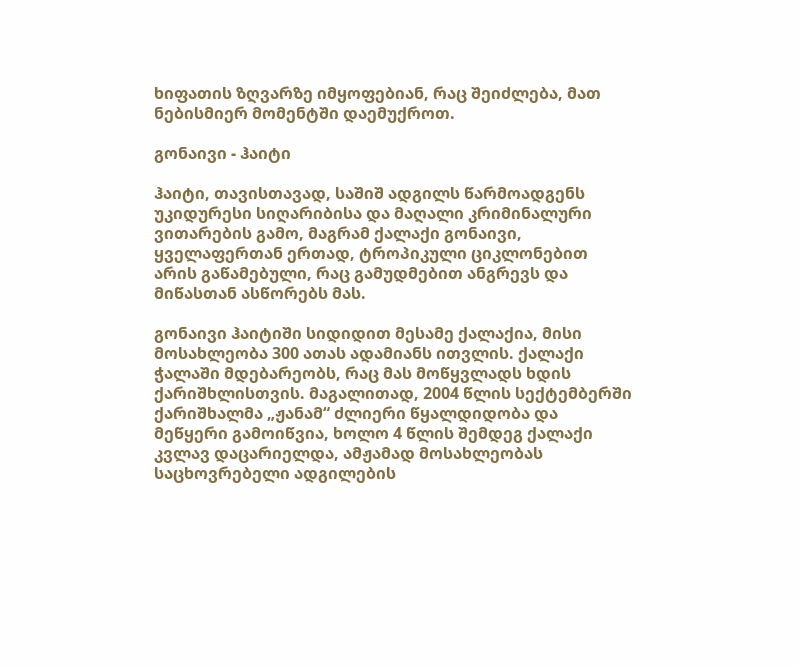ხიფათის ზღვარზე იმყოფებიან, რაც შეიძლება, მათ ნებისმიერ მომენტში დაემუქროთ.

გონაივი - ჰაიტი

ჰაიტი, თავისთავად, საშიშ ადგილს წარმოადგენს უკიდურესი სიღარიბისა და მაღალი კრიმინალური ვითარების გამო, მაგრამ ქალაქი გონაივი, ყველაფერთან ერთად, ტროპიკული ციკლონებით არის გაწამებული, რაც გამუდმებით ანგრევს და მიწასთან ასწორებს მას.

გონაივი ჰაიტიში სიდიდით მესამე ქალაქია, მისი მოსახლეობა 300 ათას ადამიანს ითვლის. ქალაქი ჭალაში მდებარეობს, რაც მას მოწყვლადს ხდის ქარიშხლისთვის. მაგალითად, 2004 წლის სექტემბერში ქარიშხალმა „ჟანამ“ ძლიერი წყალდიდობა და მეწყერი გამოიწვია, ხოლო 4 წლის შემდეგ ქალაქი კვლავ დაცარიელდა, ამჟამად მოსახლეობას საცხოვრებელი ადგილების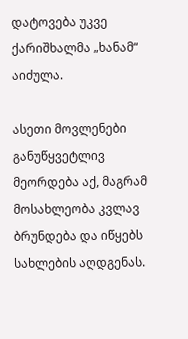დატოვება უკვე ქარიშხალმა „ხანამ“ აიძულა.

ასეთი მოვლენები განუწყვეტლივ მეორდება აქ, მაგრამ მოსახლეობა კვლავ ბრუნდება და იწყებს სახლების აღდგენას.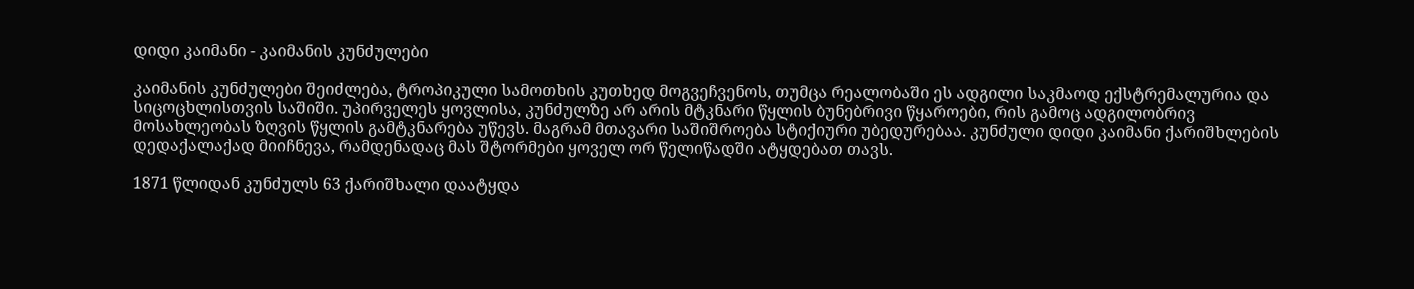დიდი კაიმანი - კაიმანის კუნძულები

კაიმანის კუნძულები შეიძლება, ტროპიკული სამოთხის კუთხედ მოგვეჩვენოს, თუმცა რეალობაში ეს ადგილი საკმაოდ ექსტრემალურია და სიცოცხლისთვის საშიში. უპირველეს ყოვლისა, კუნძულზე არ არის მტკნარი წყლის ბუნებრივი წყაროები, რის გამოც ადგილობრივ მოსახლეობას ზღვის წყლის გამტკნარება უწევს. მაგრამ მთავარი საშიშროება სტიქიური უბედურებაა. კუნძული დიდი კაიმანი ქარიშხლების დედაქალაქად მიიჩნევა, რამდენადაც მას შტორმები ყოველ ორ წელიწადში ატყდებათ თავს.

1871 წლიდან კუნძულს 63 ქარიშხალი დაატყდა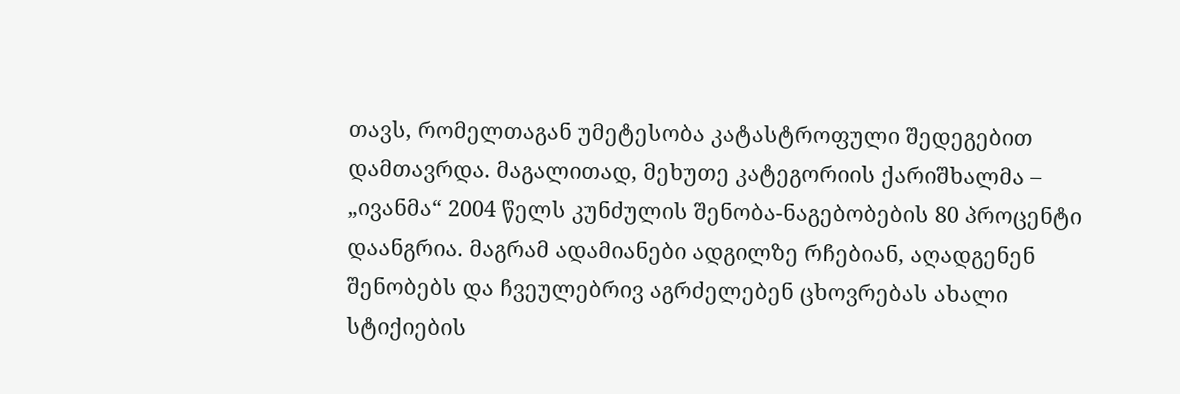თავს, რომელთაგან უმეტესობა კატასტროფული შედეგებით დამთავრდა. მაგალითად, მეხუთე კატეგორიის ქარიშხალმა – „ივანმა“ 2004 წელს კუნძულის შენობა-ნაგებობების 80 პროცენტი დაანგრია. მაგრამ ადამიანები ადგილზე რჩებიან, აღადგენენ შენობებს და ჩვეულებრივ აგრძელებენ ცხოვრებას ახალი სტიქიების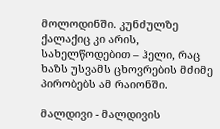მოლოდინში. კუნძულზე ქალაქიც კი არის, სახელწოდებით – ჰელი, რაც ხაზს უსვამს ცხოვრების მძიმე პირობებს ამ რაიონში.

მალდივი - მალდივის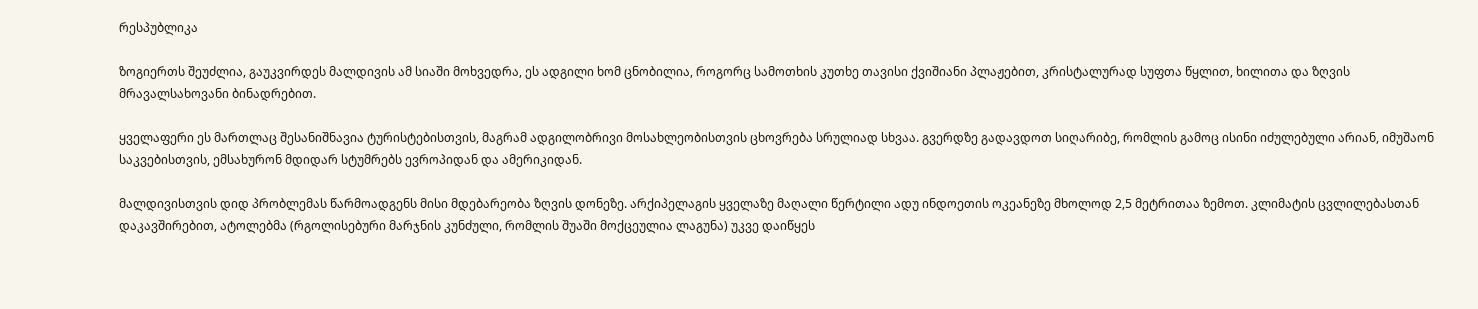რესპუბლიკა

ზოგიერთს შეუძლია, გაუკვირდეს მალდივის ამ სიაში მოხვედრა, ეს ადგილი ხომ ცნობილია, როგორც სამოთხის კუთხე თავისი ქვიშიანი პლაჟებით, კრისტალურად სუფთა წყლით, ხილითა და ზღვის მრავალსახოვანი ბინადრებით.

ყველაფერი ეს მართლაც შესანიშნავია ტურისტებისთვის, მაგრამ ადგილობრივი მოსახლეობისთვის ცხოვრება სრულიად სხვაა. გვერდზე გადავდოთ სიღარიბე, რომლის გამოც ისინი იძულებული არიან, იმუშაონ საკვებისთვის, ემსახურონ მდიდარ სტუმრებს ევროპიდან და ამერიკიდან.

მალდივისთვის დიდ პრობლემას წარმოადგენს მისი მდებარეობა ზღვის დონეზე. არქიპელაგის ყველაზე მაღალი წერტილი ადუ ინდოეთის ოკეანეზე მხოლოდ 2,5 მეტრითაა ზემოთ. კლიმატის ცვლილებასთან დაკავშირებით, ატოლებმა (რგოლისებური მარჯნის კუნძული, რომლის შუაში მოქცეულია ლაგუნა) უკვე დაიწყეს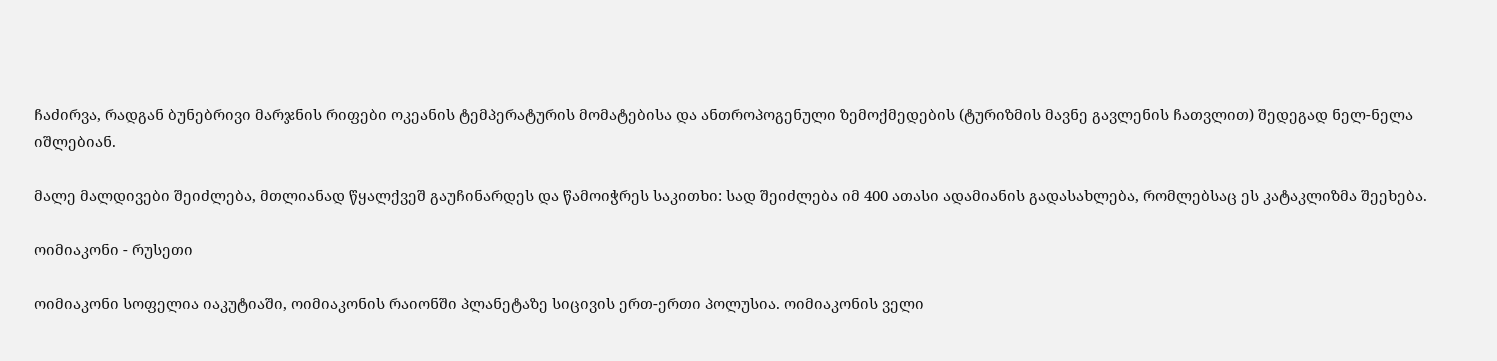ჩაძირვა, რადგან ბუნებრივი მარჯნის რიფები ოკეანის ტემპერატურის მომატებისა და ანთროპოგენული ზემოქმედების (ტურიზმის მავნე გავლენის ჩათვლით) შედეგად ნელ-ნელა იშლებიან.

მალე მალდივები შეიძლება, მთლიანად წყალქვეშ გაუჩინარდეს და წამოიჭრეს საკითხი: სად შეიძლება იმ 400 ათასი ადამიანის გადასახლება, რომლებსაც ეს კატაკლიზმა შეეხება.

ოიმიაკონი - რუსეთი

ოიმიაკონი სოფელია იაკუტიაში, ოიმიაკონის რაიონში პლანეტაზე სიცივის ერთ-ერთი პოლუსია. ოიმიაკონის ველი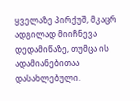ყველაზე პირქუშ, მკაცრ ადგილად მიიჩნევა დედამიწაზე, თუმცა ის ადამიანებითაა დასახლებული.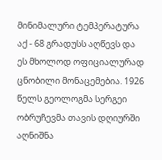მინიმალური ტემპერატურა აქ - 68 გრადუსს აღწევს და ეს მხოლოდ ოფიციალურად ცნობილი მონაცემებია. 1926 წელს გეოლოგმა სერგეი ობრუჩევმა თავის დღიურში აღნიშნა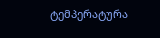ტემპერატურა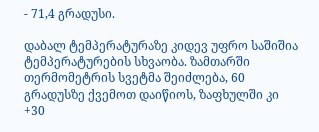- 71,4 გრადუსი.

დაბალ ტემპერატურაზე კიდევ უფრო საშიშია ტემპერატურების სხვაობა. ზამთარში თერმომეტრის სვეტმა შეიძლება, 60 გრადუსზე ქვემოთ დაიწიოს, ზაფხულში კი +30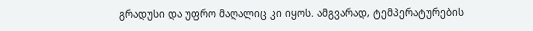გრადუსი და უფრო მაღალიც კი იყოს. ამგვარად, ტემპერატურების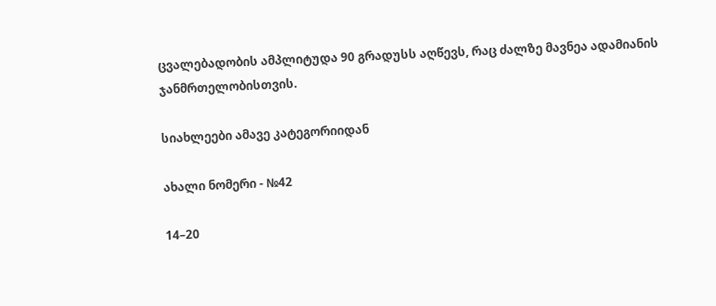ცვალებადობის ამპლიტუდა 90 გრადუსს აღწევს, რაც ძალზე მავნეა ადამიანის ჯანმრთელობისთვის.

სიახლეები ამავე კატეგორიიდან

ახალი ნომერი - №42

14–20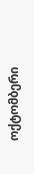ოქტომბერი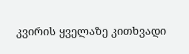კვირის ყველაზე კითხვადი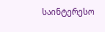საინტერესო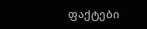ფაქტები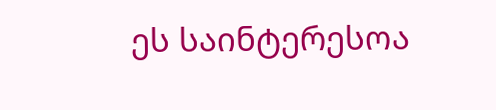ეს საინტერესოა